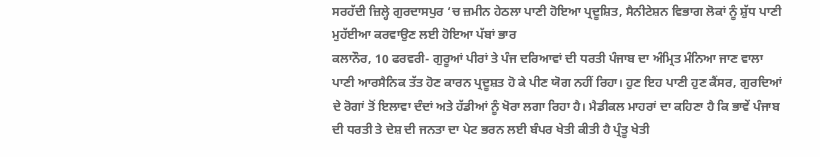ਸਰਹੱਦੀ ਜ਼ਿਲ੍ਹੇ ਗੁਰਦਾਸਪੁਰ ‘ਚ ਜ਼ਮੀਨ ਹੇਠਲਾ ਪਾਣੀ ਹੋਇਆ ਪ੍ਰਦੂਸ਼ਿਤ, ਸੈਨੀਟੇਸ਼ਨ ਵਿਭਾਗ ਲੋਕਾਂ ਨੂੰ ਸ਼ੁੱਧ ਪਾਣੀ ਮੁਹੱਈਆ ਕਰਵਾਉਣ ਲਈ ਹੋਇਆ ਪੱਬਾਂ ਭਾਰ
ਕਲਾਨੌਰ, 10 ਫਰਵਰੀ- ਗੁਰੂਆਂ ਪੀਰਾਂ ਤੇ ਪੰਜ ਦਰਿਆਵਾਂ ਦੀ ਧਰਤੀ ਪੰਜਾਬ ਦਾ ਅੰਮ੍ਰਿਤ ਮੰਨਿਆ ਜਾਣ ਵਾਲਾ ਪਾਣੀ ਆਰਸੈਨਿਕ ਤੱਤ ਹੋਣ ਕਾਰਨ ਪ੍ਰਦੂਸ਼ਤ ਹੋ ਕੇ ਪੀਣ ਯੋਗ ਨਹੀਂ ਰਿਹਾ। ਹੁਣ ਇਹ ਪਾਣੀ ਹੁਣ ਕੈਂਸਰ, ਗੁਰਦਿਆਂ ਦੇ ਰੋਗਾਂ ਤੋਂ ਇਲਾਵਾ ਦੰਦਾਂ ਅਤੇ ਹੱਡੀਆਂ ਨੂੰ ਖੋਰਾ ਲਗਾ ਰਿਹਾ ਹੈ। ਮੈਡੀਕਲ ਮਾਹਰਾਂ ਦਾ ਕਹਿਣਾ ਹੈ ਕਿ ਭਾਵੇਂ ਪੰਜਾਬ ਦੀ ਧਰਤੀ ਤੇ ਦੇਸ਼ ਦੀ ਜਨਤਾ ਦਾ ਪੇਟ ਭਰਨ ਲਈ ਬੰਪਰ ਖੇਤੀ ਕੀਤੀ ਹੈ ਪ੍ਰੰਤੂ ਖੇਤੀ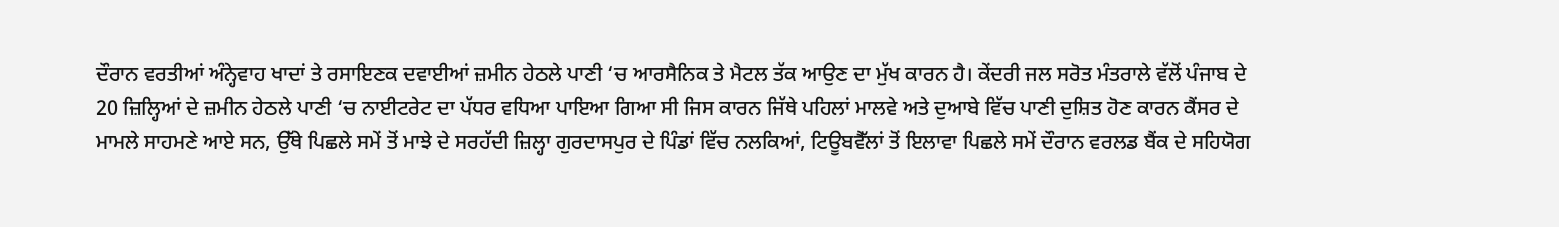ਦੌਰਾਨ ਵਰਤੀਆਂ ਅੰਨ੍ਹੇਵਾਹ ਖਾਦਾਂ ਤੇ ਰਸਾਇਣਕ ਦਵਾਈਆਂ ਜ਼ਮੀਨ ਹੇਠਲੇ ਪਾਣੀ ‘ਚ ਆਰਸੈਨਿਕ ਤੇ ਮੈਟਲ ਤੱਕ ਆਉਣ ਦਾ ਮੁੱਖ ਕਾਰਨ ਹੈ। ਕੇਂਦਰੀ ਜਲ ਸਰੋਤ ਮੰਤਰਾਲੇ ਵੱਲੋਂ ਪੰਜਾਬ ਦੇ 20 ਜ਼ਿਲ੍ਹਿਆਂ ਦੇ ਜ਼ਮੀਨ ਹੇਠਲੇ ਪਾਣੀ ‘ਚ ਨਾਈਟਰੇਟ ਦਾ ਪੱਧਰ ਵਧਿਆ ਪਾਇਆ ਗਿਆ ਸੀ ਜਿਸ ਕਾਰਨ ਜਿੱਥੇ ਪਹਿਲਾਂ ਮਾਲਵੇ ਅਤੇ ਦੁਆਬੇ ਵਿੱਚ ਪਾਣੀ ਦੁਸ਼ਿਤ ਹੋਣ ਕਾਰਨ ਕੈਂਸਰ ਦੇ ਮਾਮਲੇ ਸਾਹਮਣੇ ਆਏ ਸਨ, ਉੱਥੇ ਪਿਛਲੇ ਸਮੇਂ ਤੋਂ ਮਾਝੇ ਦੇ ਸਰਹੱਦੀ ਜ਼ਿਲ੍ਹਾ ਗੁਰਦਾਸਪੁਰ ਦੇ ਪਿੰਡਾਂ ਵਿੱਚ ਨਲਕਿਆਂ, ਟਿਊਬਵੈੱਲਾਂ ਤੋਂ ਇਲਾਵਾ ਪਿਛਲੇ ਸਮੇਂ ਦੌਰਾਨ ਵਰਲਡ ਬੈਂਕ ਦੇ ਸਹਿਯੋਗ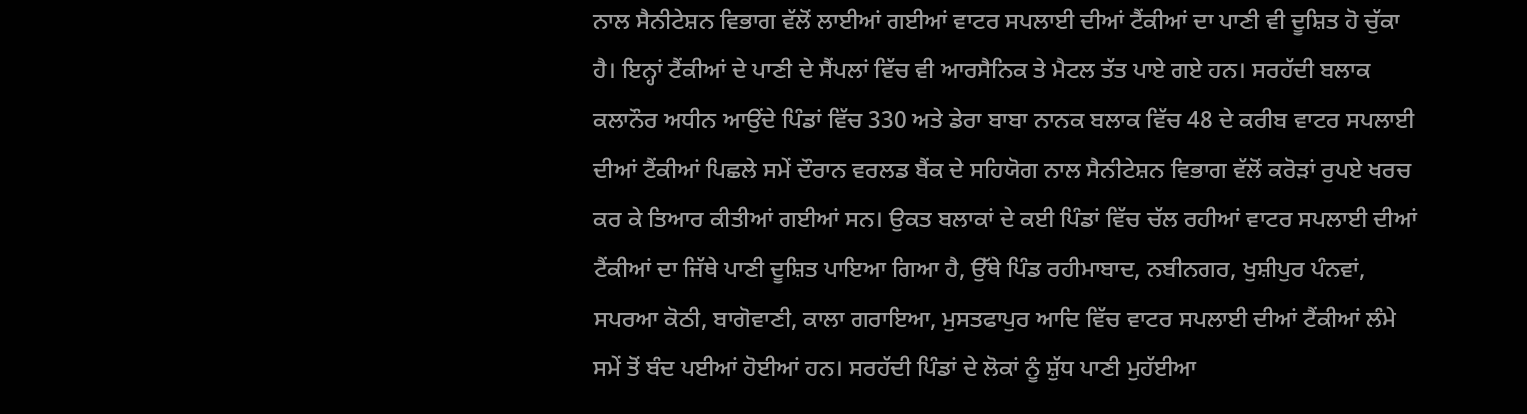ਨਾਲ ਸੈਨੀਟੇਸ਼ਨ ਵਿਭਾਗ ਵੱਲੋਂ ਲਾਈਆਂ ਗਈਆਂ ਵਾਟਰ ਸਪਲਾਈ ਦੀਆਂ ਟੈਂਕੀਆਂ ਦਾ ਪਾਣੀ ਵੀ ਦੂਸ਼ਿਤ ਹੋ ਚੁੱਕਾ ਹੈ। ਇਨ੍ਹਾਂ ਟੈਂਕੀਆਂ ਦੇ ਪਾਣੀ ਦੇ ਸੈਂਪਲਾਂ ਵਿੱਚ ਵੀ ਆਰਸੈਨਿਕ ਤੇ ਮੈਟਲ ਤੱਤ ਪਾਏ ਗਏ ਹਨ। ਸਰਹੱਦੀ ਬਲਾਕ ਕਲਾਨੌਰ ਅਧੀਨ ਆਉਂਦੇ ਪਿੰਡਾਂ ਵਿੱਚ 330 ਅਤੇ ਡੇਰਾ ਬਾਬਾ ਨਾਨਕ ਬਲਾਕ ਵਿੱਚ 48 ਦੇ ਕਰੀਬ ਵਾਟਰ ਸਪਲਾਈ ਦੀਆਂ ਟੈਂਕੀਆਂ ਪਿਛਲੇ ਸਮੇਂ ਦੌਰਾਨ ਵਰਲਡ ਬੈਂਕ ਦੇ ਸਹਿਯੋਗ ਨਾਲ ਸੈਨੀਟੇਸ਼ਨ ਵਿਭਾਗ ਵੱਲੋਂ ਕਰੋੜਾਂ ਰੁਪਏ ਖਰਚ ਕਰ ਕੇ ਤਿਆਰ ਕੀਤੀਆਂ ਗਈਆਂ ਸਨ। ਉਕਤ ਬਲਾਕਾਂ ਦੇ ਕਈ ਪਿੰਡਾਂ ਵਿੱਚ ਚੱਲ ਰਹੀਆਂ ਵਾਟਰ ਸਪਲਾਈ ਦੀਆਂ ਟੈਂਕੀਆਂ ਦਾ ਜਿੱਥੇ ਪਾਣੀ ਦੂਸ਼ਿਤ ਪਾਇਆ ਗਿਆ ਹੈ, ਉੱਥੇ ਪਿੰਡ ਰਹੀਮਾਬਾਦ, ਨਬੀਨਗਰ, ਖੁਸ਼ੀਪੁਰ ਪੰਨਵਾਂ, ਸਪਰਆ ਕੋਠੀ, ਬਾਗੋਵਾਣੀ, ਕਾਲਾ ਗਰਾਇਆ, ਮੁਸਤਫਾਪੁਰ ਆਦਿ ਵਿੱਚ ਵਾਟਰ ਸਪਲਾਈ ਦੀਆਂ ਟੈਂਕੀਆਂ ਲੰਮੇ ਸਮੇਂ ਤੋਂ ਬੰਦ ਪਈਆਂ ਹੋਈਆਂ ਹਨ। ਸਰਹੱਦੀ ਪਿੰਡਾਂ ਦੇ ਲੋਕਾਂ ਨੂੰ ਸ਼ੁੱਧ ਪਾਣੀ ਮੁਹੱਈਆ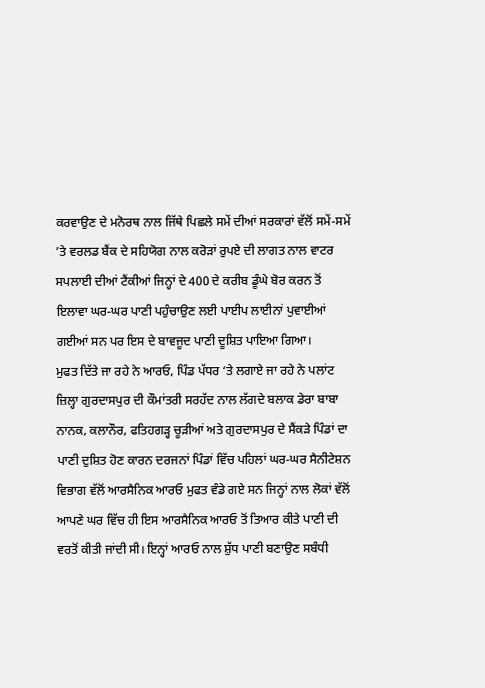ਕਰਵਾਉਣ ਦੇ ਮਨੋਰਥ ਨਾਲ ਜਿੱਥੇ ਪਿਛਲੇ ਸਮੇਂ ਦੀਆਂ ਸਰਕਾਰਾਂ ਵੱਲੋਂ ਸਮੇਂ-ਸਮੇਂ ’ਤੇ ਵਰਲਡ ਬੈਂਕ ਦੇ ਸਹਿਯੋਗ ਨਾਲ ਕਰੋੜਾਂ ਰੁਪਏ ਦੀ ਲਾਗਤ ਨਾਲ ਵਾਟਰ ਸਪਲਾਈ ਦੀਆਂ ਟੈਂਕੀਆਂ ਜਿਨ੍ਹਾਂ ਦੇ 400 ਦੇ ਕਰੀਬ ਡੂੰਘੇ ਬੋਰ ਕਰਨ ਤੋਂ ਇਲਾਵਾ ਘਰ-ਘਰ ਪਾਣੀ ਪਹੁੰਚਾਉਣ ਲਈ ਪਾਈਪ ਲਾਈਨਾਂ ਪੁਵਾਈਆਂ ਗਈਆਂ ਸਨ ਪਰ ਇਸ ਦੇ ਬਾਵਜੂਦ ਪਾਣੀ ਦੂਸ਼ਿਤ ਪਾਇਆ ਗਿਆ।
ਮੁਫਤ ਦਿੱਤੇ ਜਾ ਰਹੇ ਨੇ ਆਰਓ, ਪਿੰਡ ਪੱਧਰ ‘ਤੇ ਲਗਾਏ ਜਾ ਰਹੇ ਨੇ ਪਲਾਂਟ
ਜ਼ਿਲ੍ਹਾ ਗੁਰਦਾਸਪੁਰ ਦੀ ਕੌਮਾਂਤਰੀ ਸਰਹੱਦ ਨਾਲ ਲੱਗਦੇ ਬਲਾਕ ਡੇਰਾ ਬਾਬਾ ਨਾਨਕ, ਕਲਾਨੌਰ, ਫਤਿਹਗੜ੍ਹ ਚੂੜੀਆਂ ਅਤੇ ਗੁਰਦਾਸਪੁਰ ਦੇ ਸੈਂਕੜੇ ਪਿੰਡਾਂ ਦਾ ਪਾਣੀ ਦੁਸ਼ਿਤ ਹੋਣ ਕਾਰਨ ਦਰਜਨਾਂ ਪਿੰਡਾਂ ਵਿੱਚ ਪਹਿਲਾਂ ਘਰ-ਘਰ ਸੈਨੀਟੇਸ਼ਨ ਵਿਭਾਗ ਵੱਲੋਂ ਆਰਸੈਨਿਕ ਆਰਓ ਮੁਫਤ ਵੰਡੇ ਗਏ ਸਨ ਜਿਨ੍ਹਾਂ ਨਾਲ ਲੋਕਾਂ ਵੱਲੋਂ ਆਪਣੇ ਘਰ ਵਿੱਚ ਹੀ ਇਸ ਆਰਸੈਨਿਕ ਆਰਓ ਤੋਂ ਤਿਆਰ ਕੀਤੇ ਪਾਣੀ ਦੀ ਵਰਤੋਂ ਕੀਤੀ ਜਾਂਦੀ ਸੀ। ਇਨ੍ਹਾਂ ਆਰਓ ਨਾਲ ਸ਼ੁੱਧ ਪਾਣੀ ਬਣਾਉਣ ਸਬੰਧੀ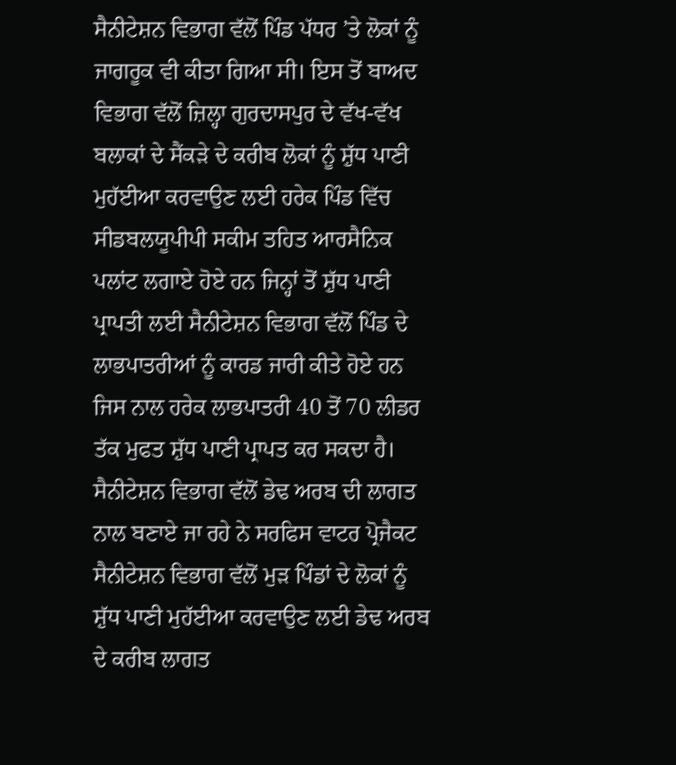ਸੈਨੀਟੇਸ਼ਨ ਵਿਭਾਗ ਵੱਲੋਂ ਪਿੰਡ ਪੱਧਰ ’ਤੇ ਲੋਕਾਂ ਨੂੰ ਜਾਗਰੂਕ ਵੀ ਕੀਤਾ ਗਿਆ ਸੀ। ਇਸ ਤੋਂ ਬਾਅਦ ਵਿਭਾਗ ਵੱਲੋਂ ਜ਼ਿਲ੍ਹਾ ਗੁਰਦਾਸਪੁਰ ਦੇ ਵੱਖ-ਵੱਖ ਬਲਾਕਾਂ ਦੇ ਸੈਂਕੜੇ ਦੇ ਕਰੀਬ ਲੋਕਾਂ ਨੂੰ ਸ਼ੁੱਧ ਪਾਣੀ ਮੁਹੱਈਆ ਕਰਵਾਉਣ ਲਈ ਹਰੇਕ ਪਿੰਡ ਵਿੱਚ ਸੀਡਬਲਯੂਪੀਪੀ ਸਕੀਮ ਤਹਿਤ ਆਰਸੈਨਿਕ ਪਲਾਂਟ ਲਗਾਏ ਹੋਏ ਹਨ ਜਿਨ੍ਹਾਂ ਤੋਂ ਸ਼ੁੱਧ ਪਾਣੀ ਪ੍ਰਾਪਤੀ ਲਈ ਸੈਨੀਟੇਸ਼ਨ ਵਿਭਾਗ ਵੱਲੋਂ ਪਿੰਡ ਦੇ ਲਾਭਪਾਤਰੀਆਂ ਨੂੰ ਕਾਰਡ ਜਾਰੀ ਕੀਤੇ ਹੋਏ ਹਨ ਜਿਸ ਨਾਲ ਹਰੇਕ ਲਾਭਪਾਤਰੀ 40 ਤੋਂ 70 ਲੀਡਰ ਤੱਕ ਮੁਫਤ ਸ਼ੁੱਧ ਪਾਣੀ ਪ੍ਰਾਪਤ ਕਰ ਸਕਦਾ ਹੈ।
ਸੈਨੀਟੇਸ਼ਨ ਵਿਭਾਗ ਵੱਲੋਂ ਡੇਢ ਅਰਬ ਦੀ ਲਾਗਤ ਨਾਲ ਬਣਾਏ ਜਾ ਰਹੇ ਨੇ ਸਰਫਿਸ ਵਾਟਰ ਪ੍ਰੋਜੈਕਟ
ਸੈਨੀਟੇਸ਼ਨ ਵਿਭਾਗ ਵੱਲੋਂ ਮੁੜ ਪਿੰਡਾਂ ਦੇ ਲੋਕਾਂ ਨੂੰ ਸ਼ੁੱਧ ਪਾਣੀ ਮੁਹੱਈਆ ਕਰਵਾਉਣ ਲਈ ਡੇਢ ਅਰਬ ਦੇ ਕਰੀਬ ਲਾਗਤ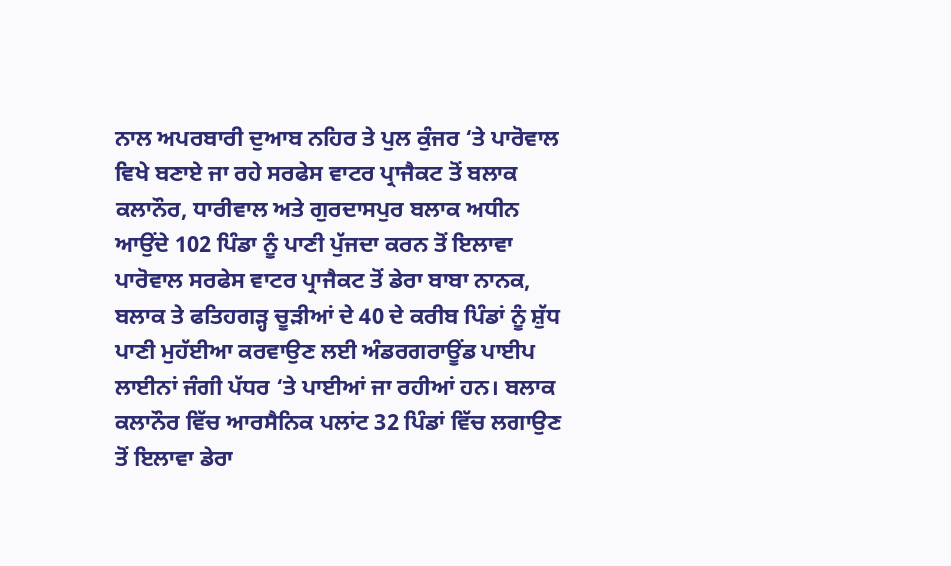ਨਾਲ ਅਪਰਬਾਰੀ ਦੁਆਬ ਨਹਿਰ ਤੇ ਪੁਲ ਕੁੰਜਰ ‘ਤੇ ਪਾਰੋਵਾਲ ਵਿਖੇ ਬਣਾਏ ਜਾ ਰਹੇ ਸਰਫੇਸ ਵਾਟਰ ਪ੍ਰਾਜੈਕਟ ਤੋਂ ਬਲਾਕ ਕਲਾਨੌਰ, ਧਾਰੀਵਾਲ ਅਤੇ ਗੁਰਦਾਸਪੁਰ ਬਲਾਕ ਅਧੀਨ ਆਉਂਦੇ 102 ਪਿੰਡਾ ਨੂੰ ਪਾਣੀ ਪੁੱਜਦਾ ਕਰਨ ਤੋਂ ਇਲਾਵਾ ਪਾਰੋਵਾਲ ਸਰਫੇਸ ਵਾਟਰ ਪ੍ਰਾਜੈਕਟ ਤੋਂ ਡੇਰਾ ਬਾਬਾ ਨਾਨਕ, ਬਲਾਕ ਤੇ ਫਤਿਹਗੜ੍ਹ ਚੂੜੀਆਂ ਦੇ 40 ਦੇ ਕਰੀਬ ਪਿੰਡਾਂ ਨੂੰ ਸ਼ੁੱਧ ਪਾਣੀ ਮੁਹੱਈਆ ਕਰਵਾਉਣ ਲਈ ਅੰਡਰਗਰਾਊਂਡ ਪਾਈਪ ਲਾਈਨਾਂ ਜੰਗੀ ਪੱਧਰ ‘ਤੇ ਪਾਈਆਂ ਜਾ ਰਹੀਆਂ ਹਨ। ਬਲਾਕ ਕਲਾਨੌਰ ਵਿੱਚ ਆਰਸੈਨਿਕ ਪਲਾਂਟ 32 ਪਿੰਡਾਂ ਵਿੱਚ ਲਗਾਉਣ ਤੋਂ ਇਲਾਵਾ ਡੇਰਾ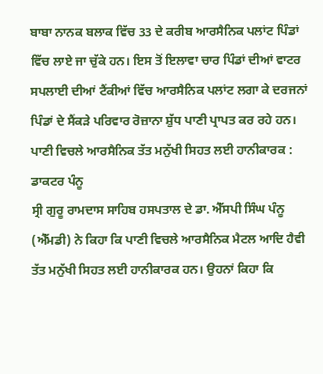ਬਾਬਾ ਨਾਨਕ ਬਲਾਕ ਵਿੱਚ 33 ਦੇ ਕਰੀਬ ਆਰਸੈਨਿਕ ਪਲਾਂਟ ਪਿੰਡਾਂ ਵਿੱਚ ਲਾਏ ਜਾ ਚੁੱਕੇ ਹਨ। ਇਸ ਤੋਂ ਇਲਾਵਾ ਚਾਰ ਪਿੰਡਾਂ ਦੀਆਂ ਵਾਟਰ ਸਪਲਾਈ ਦੀਆਂ ਟੈਂਕੀਆਂ ਵਿੱਚ ਆਰਸੈਨਿਕ ਪਲਾਂਟ ਲਗਾ ਕੇ ਦਰਜਨਾਂ ਪਿੰਡਾਂ ਦੇ ਸੈਂਕੜੇ ਪਰਿਵਾਰ ਰੋਜ਼ਾਨਾ ਸ਼ੁੱਧ ਪਾਣੀ ਪ੍ਰਾਪਤ ਕਰ ਰਹੇ ਹਨ।
ਪਾਣੀ ਵਿਚਲੇ ਆਰਸੈਨਿਕ ਤੱਤ ਮਨੁੱਖੀ ਸਿਹਤ ਲਈ ਹਾਨੀਕਾਰਕ : ਡਾਕਟਰ ਪੰਨੂ
ਸ੍ਰੀ ਗੁਰੂ ਰਾਮਦਾਸ ਸਾਹਿਬ ਹਸਪਤਾਲ ਦੇ ਡਾ. ਐੱਸਪੀ ਸਿੰਘ ਪੰਨੂ (ਐੱਮਡੀ) ਨੇ ਕਿਹਾ ਕਿ ਪਾਣੀ ਵਿਚਲੇ ਆਰਸੈਨਿਕ ਮੈਟਲ ਆਦਿ ਹੈਵੀ ਤੱਤ ਮਨੁੱਖੀ ਸਿਹਤ ਲਈ ਹਾਨੀਕਾਰਕ ਹਨ। ਉਹਨਾਂ ਕਿਹਾ ਕਿ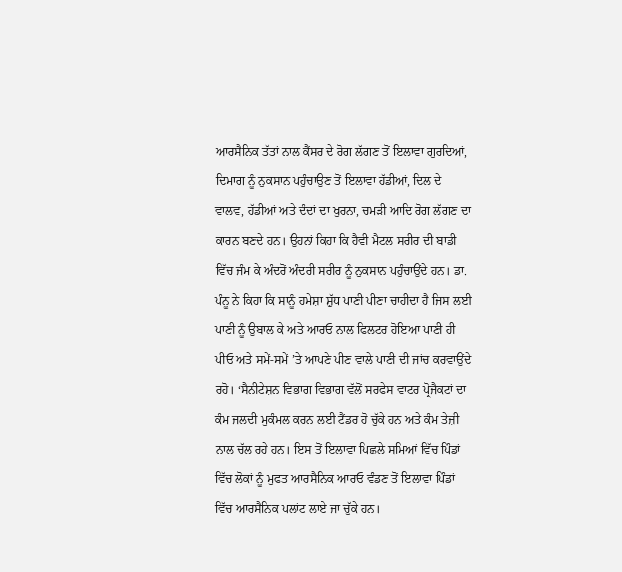ਆਰਸੈਨਿਕ ਤੱਤਾਂ ਨਾਲ ਕੈਂਸਰ ਦੇ ਰੋਗ ਲੱਗਣ ਤੋਂ ਇਲਾਵਾ ਗੁਰਦਿਆਂ, ਦਿਮਾਗ ਨੂੰ ਨੁਕਸਾਨ ਪਹੁੰਚਾਉਣ ਤੋਂ ਇਲਾਵਾ ਹੱਡੀਆਂ, ਦਿਲ ਦੇ ਵਾਲਵ, ਹੱਡੀਆਂ ਅਤੇ ਦੰਦਾਂ ਦਾ ਖੁਰਨਾ, ਚਮੜੀ ਆਦਿ ਰੋਗ ਲੱਗਣ ਦਾ ਕਾਰਨ ਬਣਦੇ ਹਨ। ਉਹਨਾਂ ਕਿਹਾ ਕਿ ਹੈਵੀ ਮੈਟਲ ਸਰੀਰ ਦੀ ਬਾਡੀ ਵਿੱਚ ਜੰਮ ਕੇ ਅੰਦਰੋਂ ਅੰਦਰੀ ਸਰੀਰ ਨੂੰ ਨੁਕਸਾਨ ਪਹੁੰਚਾਉਂਦੇ ਹਨ। ਡਾ. ਪੰਨੂ ਨੇ ਕਿਹਾ ਕਿ ਸਾਨੂੰ ਹਮੇਸ਼ਾ ਸ਼ੁੱਧ ਪਾਣੀ ਪੀਣਾ ਚਾਹੀਦਾ ਹੈ ਜਿਸ ਲਈ ਪਾਣੀ ਨੂੰ ਉਬਾਲ ਕੇ ਅਤੇ ਆਰਓ ਨਾਲ ਫਿਲਟਰ ਹੋਇਆ ਪਾਣੀ ਹੀ ਪੀਓ ਅਤੇ ਸਮੇਂ-ਸਮੇਂ ’ਤੇ ਆਪਣੇ ਪੀਣ ਵਾਲੇ ਪਾਣੀ ਦੀ ਜਾਂਚ ਕਰਵਾਉਂਦੇ ਰਹੋ। ‘ਸੈਨੀਟੇਸ਼ਨ ਵਿਭਾਗ ਵਿਭਾਗ ਵੱਲੋਂ ਸਰਫੇਸ ਵਾਟਰ ਪ੍ਰੋਜੈਕਟਾਂ ਦਾ ਕੰਮ ਜਲਦੀ ਮੁਕੰਮਲ ਕਰਨ ਲਈ ਟੈਂਡਰ ਹੋ ਚੁੱਕੇ ਹਨ ਅਤੇ ਕੰਮ ਤੇਜ਼ੀ ਨਾਲ ਚੱਲ ਰਹੇ ਹਨ। ਇਸ ਤੋਂ ਇਲਾਵਾ ਪਿਛਲੇ ਸਮਿਆਂ ਵਿੱਚ ਪਿੰਡਾਂ ਵਿੱਚ ਲੋਕਾਂ ਨੂੰ ਮੁਫਤ ਆਰਸੈਨਿਕ ਆਰਓ ਵੰਡਣ ਤੋਂ ਇਲਾਵਾ ਪਿੰਡਾਂ ਵਿੱਚ ਆਰਸੈਨਿਕ ਪਲਾਂਟ ਲਾਏ ਜਾ ਚੁੱਕੇ ਹਨ।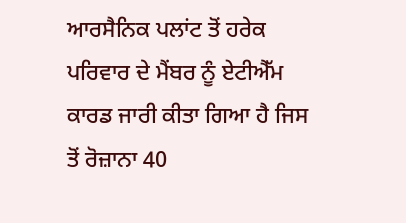ਆਰਸੈਨਿਕ ਪਲਾਂਟ ਤੋਂ ਹਰੇਕ ਪਰਿਵਾਰ ਦੇ ਮੈਂਬਰ ਨੂੰ ਏਟੀਐੱਮ ਕਾਰਡ ਜਾਰੀ ਕੀਤਾ ਗਿਆ ਹੈ ਜਿਸ ਤੋਂ ਰੋਜ਼ਾਨਾ 40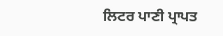ਲਿਟਰ ਪਾਣੀ ਪ੍ਰਾਪਤ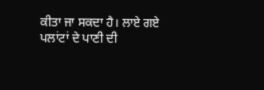ਕੀਤਾ ਜਾ ਸਕਦਾ ਹੈ। ਲਾਏ ਗਏ ਪਲਾਂਟਾਂ ਦੇ ਪਾਣੀ ਦੀ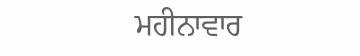ਮਹੀਨਾਵਾਰ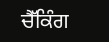ਚੈੱਕਿੰਗ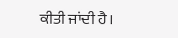ਕੀਤੀ ਜਾਂਦੀ ਹੈ।